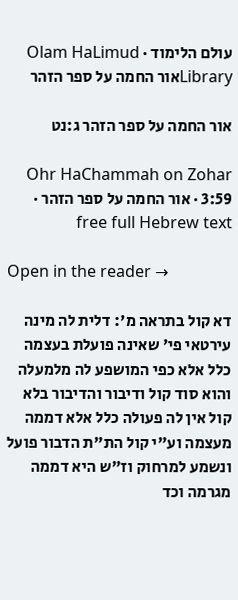עולם הלימוד · Olam HaLimud
Libraryאור החמה על ספר הזהר

אור החמה על ספר הזהר ג:נט

Ohr HaChammah on Zohar 3:59 · אור החמה על ספר הזהר · free full Hebrew text

Open in the reader →

דא קול בתראה מ': דלית לה מינה עירטאי פי' שאינה פועלת בעצמה כלל אלא כפי המושפע לה מלמעלה והוא סוד קול ודיבור והדיבור בלא קול אין לה פעולה כלל אלא דממה מעצמה וע"י קול הת"ת הדבור פועל ונשמע למרחוק וז"ש היא דממה מגרמה וכד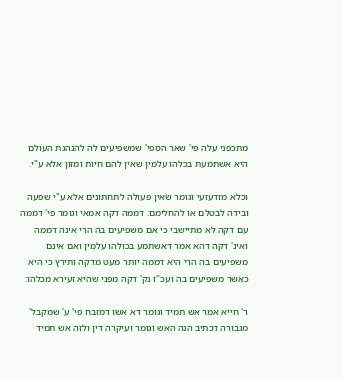מתכפני עלה פי' שאר הספי' שמשפיעים לה להנהגת העולם היא אשתמעת בכלהו עלמין שאין להם חיות ומזון אלא ע"י.

וכלא מזדעזעי וגומר שאין פעולה לתחתונים אלא ע"י שפעה ובידה לבטלם או להחלימם: דממה דקה אמאי וגומר פי' דממה עם דקה לא מתיישבי כי אם משפיעים בה הרי אינה דממה ואינ' דקה דהא אמר דאשתמע בכולהו עלמין ואם אינם משפיעים בה הרי היא דממה יותר מעט מדקה ותירץ כי היא כאשר משפיעים בה ועכ"ז נק' דקה מפני שהיא זעירא מכלהו:

ר' חייא אמר אש תמיד וגומר דא אשו דמזבח פי' ע' שמקבל' מגבורה דכתיב הנה האש וגומר ועיקרה דין ולזה אש תמיד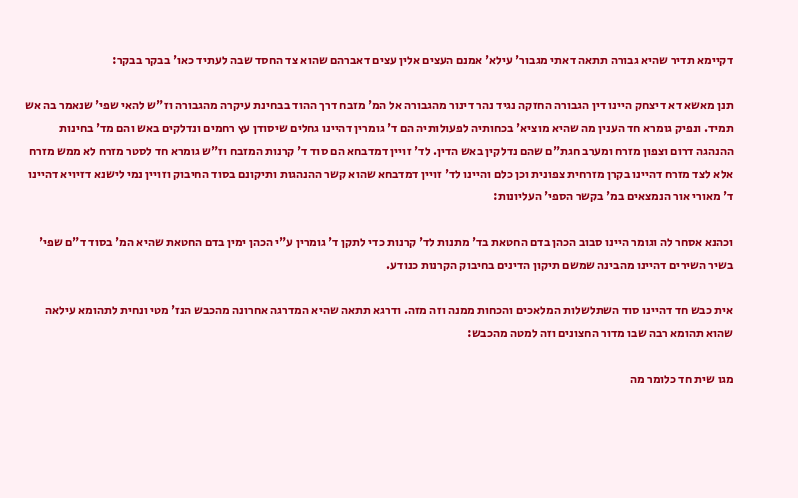דקיימא תדיר שהיא גבורה תתאה דאתי מגבור' עילא' אמנם העצים אלין עצים דאברהם שהוא צד החסד שבה לעתיד כאו' בבקר בבקר:

תנן מאשא דא דיצחק היינו דין הגבורה החזקה נגיד נהר דינור מהגבורה אל המ' מזבח דרך ההוד בבחינת עיקרה מהגבורה וז"ש להאי שפי' שנאמר בה אש תמיד. ונפיק גומרא חד הענין מה שהיא מוציא' בכחותיה לפעולותיה הם ד' גומרין דהיינו גחלים שיסודן עץ רחמים ונדלקים באש והם מד' בחינות ההנהגה דרום וצפון מזרח ומערב חגת"ם שהם נדלקין באש הדין. לד' זויין דמדבחא הם סוד ד' קרנות המזבח וז"ש גומרא חד לסטר מזרח לא ממש מזרח אלא לצד מזרח דהיינו בקרן מזרחית צפונית וכן כלם והיינו לד' זויין דמדבחא שהוא קשר ההנהגות ותיקונם בסוד החיבוק וזויין נמי לישנא דזיויא דהיינו ד' מאורי אור הנמצאים במ' בקשר הספי' העליונות:

וכהנא אסחר לה וגומר היינו סבוב הכהן בדם החטאת בד' מתנות לד' קרנות כדי לתקן ד' גומרין ע"י הכהן ימין בדם החטאת שהיא המ' בסוד ד"ם שפי' בשיר השירים דהיינו מהבינה שמשם תיקון הדינים בחיבוק הקרנות כנודע.

אית כבש חד דהיינו סוד השתלשלות המלאכים והכחות ממנה וזה מזה. ודרגא תתאה שהיא המדרגה אחרונה מהכבש הנז' מטי ונחית לתהומא עילאה שהוא תהומא רבה שבו מדור החצונים וזה למטה מהכבש:

מגו שית חד כלומר מה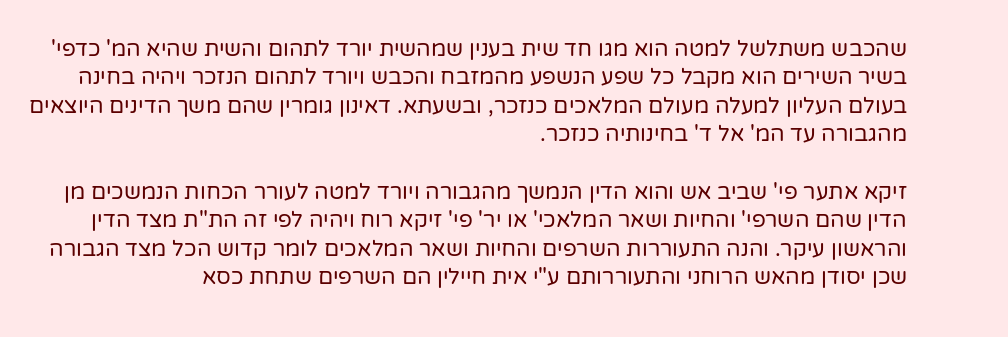שהכבש משתלשל למטה הוא מגו חד שית בענין שמהשית יורד לתהום והשית שהיא המ' כדפי' בשיר השירים הוא מקבל כל שפע הנשפע מהמזבח והכבש ויורד לתהום הנזכר ויהיה בחינה בעולם העליון למעלה מעולם המלאכים כנזכר, ובשעתא. דאינון גומרין שהם משך הדינים היוצאים מהגבורה עד המ' אל ד' בחינותיה כנזכר.

זיקא אתער פי' שביב אש והוא הדין הנמשך מהגבורה ויורד למטה לעורר הכחות הנמשכים מן הדין שהם השרפי' והחיות ושאר המלאכי' או יר' פי' זיקא רוח ויהיה לפי זה הת"ת מצד הדין והראשון עיקר. והנה התעוררות השרפים והחיות ושאר המלאכים לומר קדוש הכל מצד הגבורה שכן יסודן מהאש הרוחני והתעוררותם ע"י אית חיילין הם השרפים שתחת כסא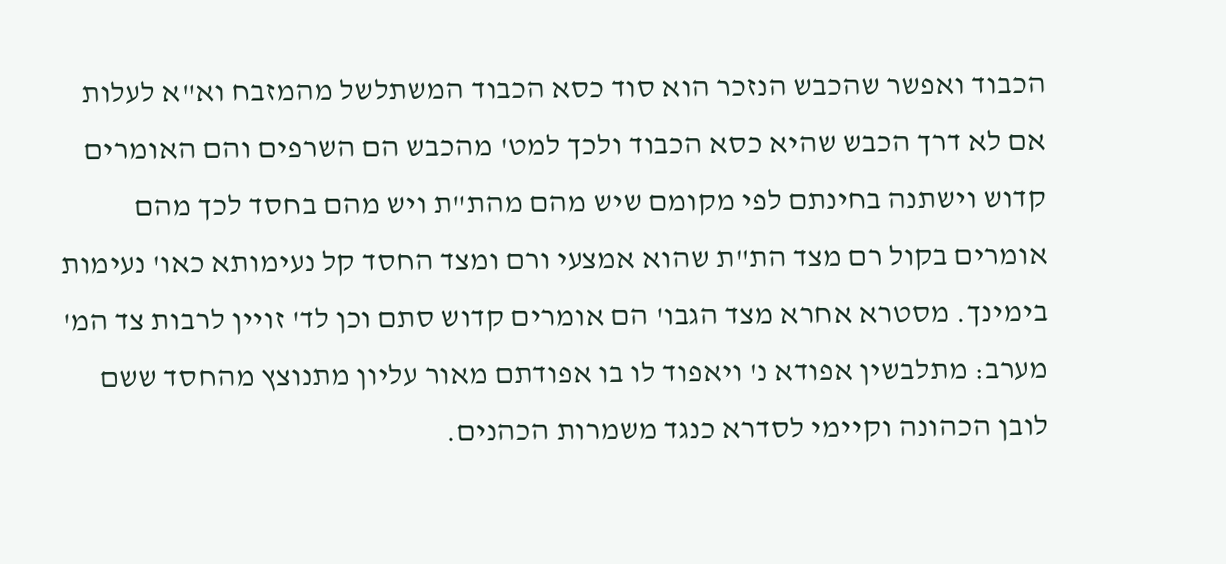הכבוד ואפשר שהכבש הנזכר הוא סוד כסא הכבוד המשתלשל מהמזבח וא"א לעלות אם לא דרך הכבש שהיא כסא הכבוד ולכך למט' מהכבש הם השרפים והם האומרים קדוש וישתנה בחינתם לפי מקומם שיש מהם מהת"ת ויש מהם בחסד לכך מהם אומרים בקול רם מצד הת"ת שהוא אמצעי ורם ומצד החסד קל נעימותא כאו' נעימות בימינך. מסטרא אחרא מצד הגבו' הם אומרים קדוש סתם וכן לד' זויין לרבות צד המ' מערב: מתלבשין אפודא נ' ויאפוד לו בו אפודתם מאור עליון מתנוצץ מהחסד ששם לובן הכהונה וקיימי לסדרא כנגד משמרות הכהנים.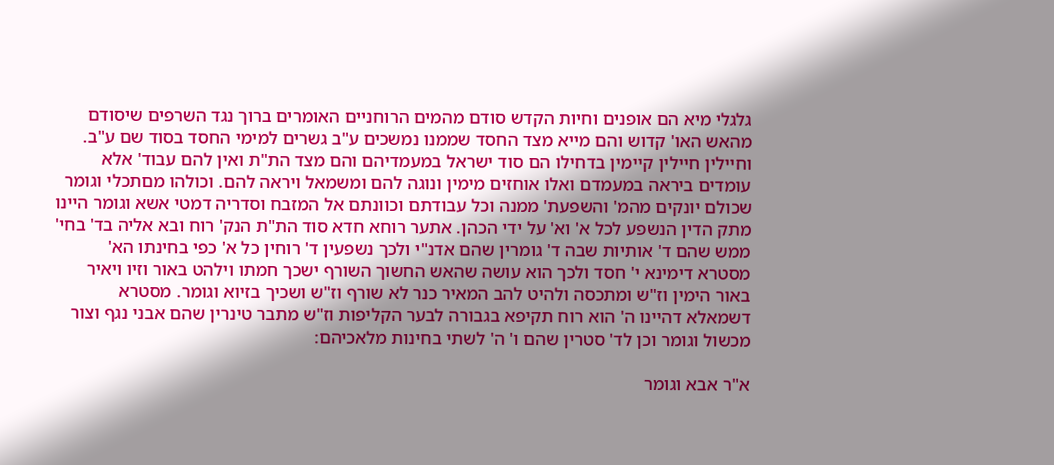גלגלי מיא הם אופנים וחיות הקדש סודם מהמים הרוחניים האומרים ברוך נגד השרפים שיסודם מהאש האו' קדוש והם מייא מצד החסד שממנו נמשכים ע"ב גשרים למימי החסד בסוד שם ע"ב. וחיילין חיילין קיימין בדחילו הם סוד ישראל במעמדיהם והם מצד הת"ת ואין להם עבוד' אלא עומדים ביראה במעמדם ואלו אוחזים מימין ונוגה להם ומשמאל ויראה להם. וכולהו מםתכלי וגומר שכולם יונקים מהמ' והשפעת' ממנה וכל עבודתם וכוונתם אל המזבח וסדריה דמטי אשא וגומר היינו מתק הדין הנשפע לכל א' וא' על ידי הכהן. אתער רוחא חדא סוד הת"ת הנק' רוח ובא אליה בד' בחי' ממש שהם ד' אותיות שבה ד' גומרין שהם אדנ"י ולכך נשפעין ד' רוחין כל א' כפי בחינתו הא' מסטרא דימינא י' חסד ולכך הוא עושה שהאש החשוך השורף ישכך חמתו וילהט באור וזיו ויאיר באור הימין וז"ש ומתכסה ולהיט להב המאיר כנר לא שורף וז"ש ושכיך בזיוא וגומר. מסטרא דשמאלא דהיינו ה' הוא רוח תקיפא בגבורה לבער הקליפות וז"ש מתבר טינרין שהם אבני נגף וצור מכשול וגומר וכן לד' סטרין שהם ו' ה' לשתי בחינות מלאכיהם:

א"ר אבא וגומר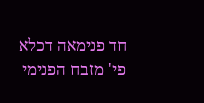חד פנימאה דכלא פי' מזבח הפנימי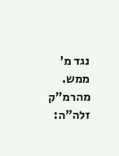נגד מ' ממש. מהרמ"ק זלה"ה: